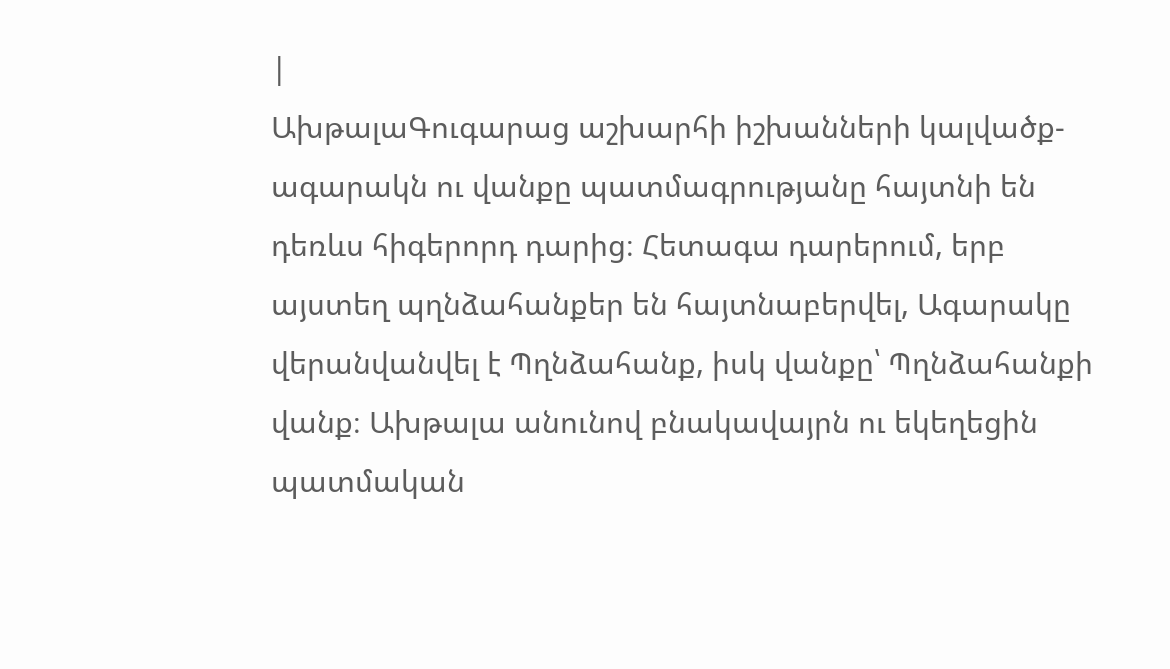|
ԱխթալաԳուգարաց աշխարհի իշխանների կալվածք-ագարակն ու վանքը պատմագրությանը հայտնի են դեռևս հիգերորդ դարից։ Հետագա դարերում, երբ այստեղ պղնձահանքեր են հայտնաբերվել, Ագարակը վերանվանվել է Պղնձահանք, իսկ վանքը՝ Պղնձահանքի վանք։ Ախթալա անունով բնակավայրն ու եկեղեցին պատմական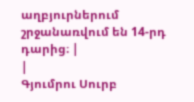աղբյուրներում շրջանառվում են 14-րդ դարից։ |
|
Գյումրու Սուրբ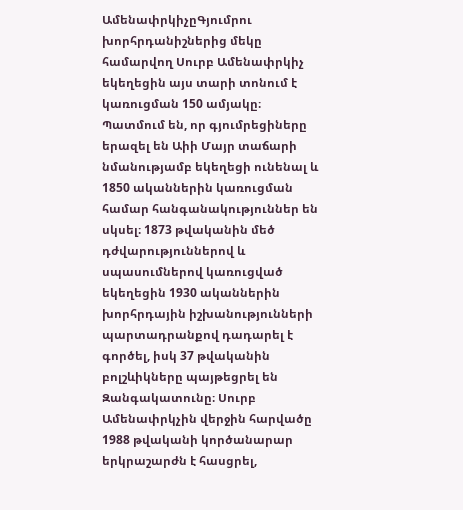ԱմենափրկիչըԳյումրու խորհրդանիշներից մեկը համարվող Սուրբ Ամենափրկիչ եկեղեցին այս տարի տոնում է կառուցման 150 ամյակը։ Պատմում են, որ գյումրեցիները երազել են Աիի Մայր տաճարի նմանությամբ եկեղեցի ունենալ և 1850 ականներին կառուցման համար հանգանակություններ են սկսել։ 1873 թվականին մեծ դժվարություններով և սպասումներով կառուցված եկեղեցին 1930 ականներին խորհրդային իշխանությունների պարտադրանքով դադարել է գործել, իսկ 37 թվականին բոլշևիկները պայթեցրել են Զանգակատունը։ Սուրբ Ամենափրկչին վերջին հարվածը 1988 թվականի կործանարար երկրաշարժն է հասցրել,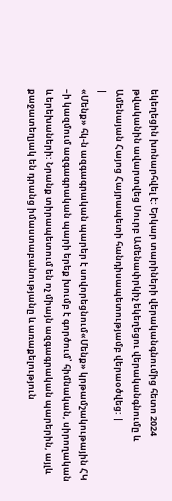եկեղեցին խոնարհվել է: Երկար տարիների վերականգնումից հետո 2024 թվականին ավարտվեց Սուրբ Ամենափրկիչ եկեղեցու վերականգնումը և Ամենայան Հայոց Հայրապետի հանդիսապետությամբ վերաօծվեց: |
|
«Մենք» հկ-ն ազգագրական պարեր է սովորեցնում«Մենք» կրթամշակութային ՀԿ –ի կազմում ազգագրական պարի երեք խումբ է գործում՝ հիմնական, սիրողական և երեխաների: Նրանք տիրապետում են ոչ միայն ազգագրական պարերին, այլև քաջատեղյակ են դրանց իմաստաբանությանը և առաքելություն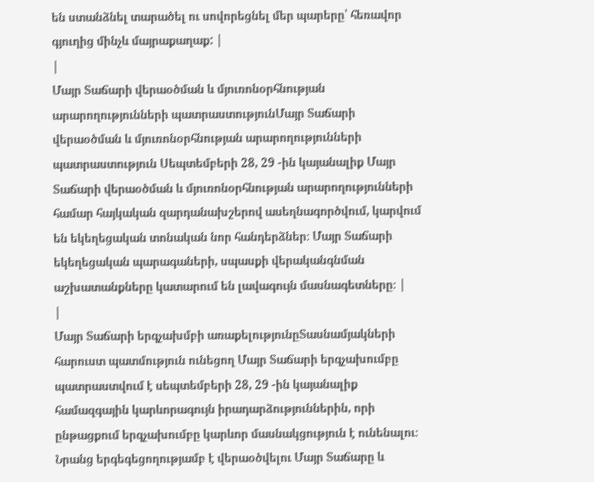են ստանձնել տարածել ու սովորեցնել մեր պարերը՝ հեռավոր գյուղից մինչև մայրաքաղաք: |
|
Մայր Տաճարի վերաօծման և մյուռոնօրհնության արարողությունների պատրաստությունՄայր Տաճարի վերաօծման և մյուռոնօրհնության արարողությունների պատրաստություն Սեպտեմբերի 28, 29 -ին կայանալիք Մայր Տաճարի վերաօծման և մյուռոնօրհնության արարողությունների համար հայկական զարդանախշերով ասեղնագործվում, կարվում են եկեղեցական տոնական նոր հանդերձներ։ Մայր Տաճարի եկեղեցական պարագաների, սպասքի վերականգնման աշխատանքները կատարում են լավագույն մասնագետները։ |
|
Մայր Տաճարի երգչախմբի առաքելությունըՏասնամյակների հարուստ պատմություն ունեցող Մայր Տաճարի երգչախումբը պատրաստվում է սեպտեմբերի 28, 29 -ին կայանալիք համազգային կարևորագույն իրադարձություններին, որի ընթացքում երգչախումբը կարևոր մասնակցություն է ունենալու։ Նրանց երգեգեցողությամբ է վերաօծվելու Մայր Տաճարը և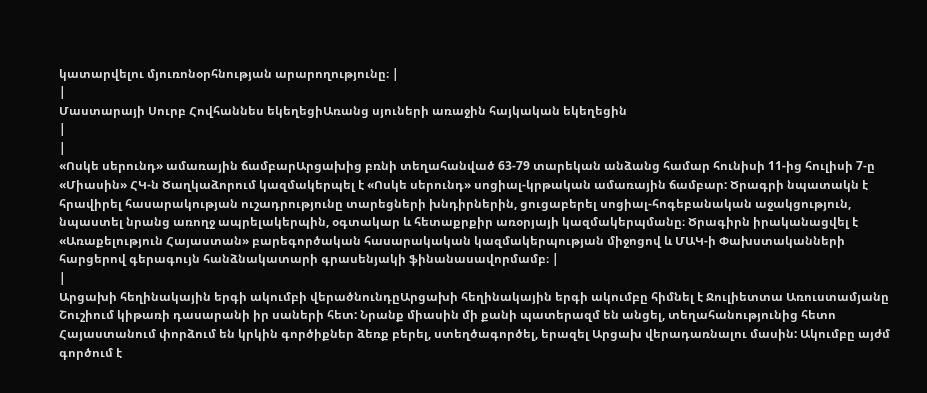կատարվելու մյուռոնօրհնության արարողությունը։ |
|
Մաստարայի Սուրբ Հովհաննես եկեղեցիԱռանց սյուների առաջին հայկական եկեղեցին
|
|
«Ոսկե սերունդ» ամառային ճամբարԱրցախից բռնի տեղահանված 63-79 տարեկան անձանց համար հունիսի 11-ից հուլիսի 7-ը «Միասին» ՀԿ-ն Ծաղկաձորում կազմակերպել է «Ոսկե սերունդ» սոցիալ-կրթական ամառային ճամբար: Ծրագրի նպատակն է հրավիրել հասարակության ուշադրությունը տարեցների խնդիրներին, ցուցաբերել սոցիալ-հոգեբանական աջակցություն, նպաստել նրանց առողջ ապրելակերպին, օգտակար և հետաքրքիր առօրյայի կազմակերպմանը։ Ծրագիրն իրականացվել է «Առաքելություն Հայաստան» բարեգործական հասարակական կազմակերպության միջոցով և ՄԱԿ-ի Փախստականների հարցերով գերագույն հանձնակատարի գրասենյակի ֆինանասավորմամբ։ |
|
Արցախի հեղինակային երգի ակումբի վերածնունդըԱրցախի հեղինակային երգի ակումբը հիմնել է Ջուլիետտա Առուստամյանը Շուշիում կիթառի դասարանի իր սաների հետ: Նրանք միասին մի քանի պատերազմ են անցել, տեղահանությունից հետո Հայաստանում փորձում են կրկին գործիքներ ձեռք բերել, ստեղծագործել, երազել Արցախ վերադառնալու մասին: Ակումբը այժմ գործում է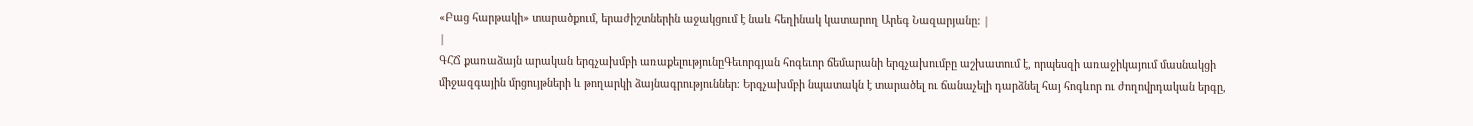«Բաց հարթակի» տարածքում, երաժիշտներին աջակցում է նաև հեղինակ կատարող Արեգ Նազարյանը: |
|
ԳՀՃ քառաձայն արական երգչախմբի առաքելությունըԳեւորգյան հոգեւոր ճեմարանի երգչախումբը աշխատում է, որպեսզի առաջիկայում մասնակցի միջազգային մրցույթների և թողարկի ձայնագրություններ։ Երգչախմբի նպատակն է տարածել ու ճանաչելի դարձնել հայ հոգևոր ու ժողովրդական երգը,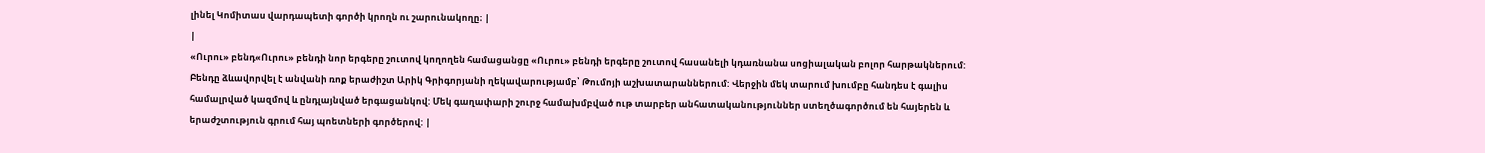լինել Կոմիտաս վարդապետի գործի կրողն ու շարունակողը։ |
|
«Ուրու» բենդ«Ուրու» բենդի նոր երգերը շուտով կողողեն համացանցը «Ուրու» բենդի երգերը շուտով հասանելի կդառնանա սոցիալական բոլոր հարթակներում: Բենդը ձևավորվել է անվանի ռոք երաժիշտ Արիկ Գրիգորյանի ղեկավարությամբ՝ Թումոյի աշխատարաններում: Վերջին մեկ տարում խումբը հանդես է գալիս համալրված կազմով և ընդլայնված երգացանկով: Մեկ գաղափարի շուրջ համախմբված ութ տարբեր անհատականություններ ստեղծագործում են հայերեն և երաժշտություն գրում հայ պոետների գործերով: |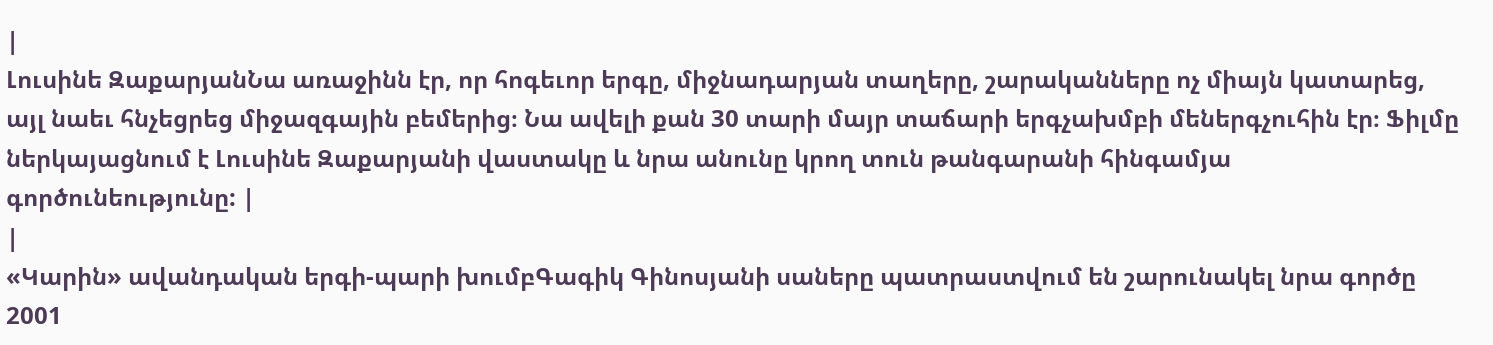|
Լուսինե ԶաքարյանՆա առաջինն էր, որ հոգեւոր երգը, միջնադարյան տաղերը, շարականները ոչ միայն կատարեց, այլ նաեւ հնչեցրեց միջազգային բեմերից։ Նա ավելի քան 30 տարի մայր տաճարի երգչախմբի մեներգչուհին էր։ Ֆիլմը ներկայացնում է Լուսինե Զաքարյանի վաստակը և նրա անունը կրող տուն թանգարանի հինգամյա գործունեությունը: |
|
«Կարին» ավանդական երգի-պարի խումբԳագիկ Գինոսյանի սաները պատրաստվում են շարունակել նրա գործը 2001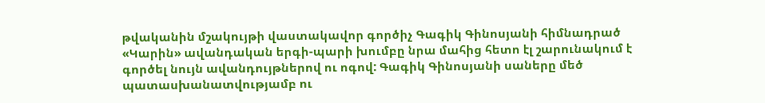թվականին մշակույթի վաստակավոր գործիչ Գագիկ Գինոսյանի հիմնադրած «Կարին» ավանդական երգի-պարի խումբը նրա մահից հետո էլ շարունակում է գործել նույն ավանդույթներով ու ոգով: Գագիկ Գինոսյանի սաները մեծ պատասխանատվությամբ ու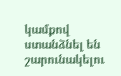կամքով ստանձնել են շարունակելու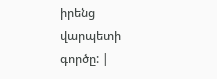իրենց վարպետի գործը: |